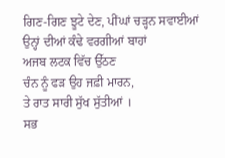ਗਿਣ-ਗਿਣ ਝੂਟੇ ਦੇਣ, ਪੀਂਘਾਂ ਚੜ੍ਹਨ ਸਵਾਈਆਂ
ਉਨ੍ਹਾਂ ਦੀਆਂ ਕੰਢੇ ਵਰਗੀਆਂ ਬਾਹਾਂ
ਅਜਬ ਲਟਕ ਵਿੱਚ ਉੱਠਣ
ਚੰਨ ਨੂੰ ਫੜ ਉਹ ਜਫ਼ੀ ਮਾਰਨ,
ਤੇ ਰਾਤ ਸਾਰੀ ਸੁੱਖ ਸੁੱਤੀਆਂ ।
ਸਭ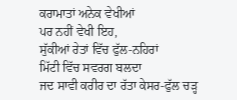ਕਰਾਮਾਤਾਂ ਅਨੇਕ ਵੇਖੀਆਂ
ਪਰ ਨਹੀਂ ਵੇਖੀ ਇਹ,
ਸੁੱਕੀਆਂ ਰੇਤਾਂ ਵਿੱਚ ਫੁੱਲ-ਨਹਿਰਾਂ
ਮਿੱਟੀ ਵਿੱਚ ਸਵਰਗ ਬਲਦਾ
ਜਦ ਸਾਵੀ ਕਰੀਰ ਦਾ ਰੱਤਾ ਕੇਸਰ-ਫੁੱਲ ਚੜ੍ਹ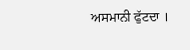ਅਸਮਾਨੀ ਫੁੱਟਦਾ ।